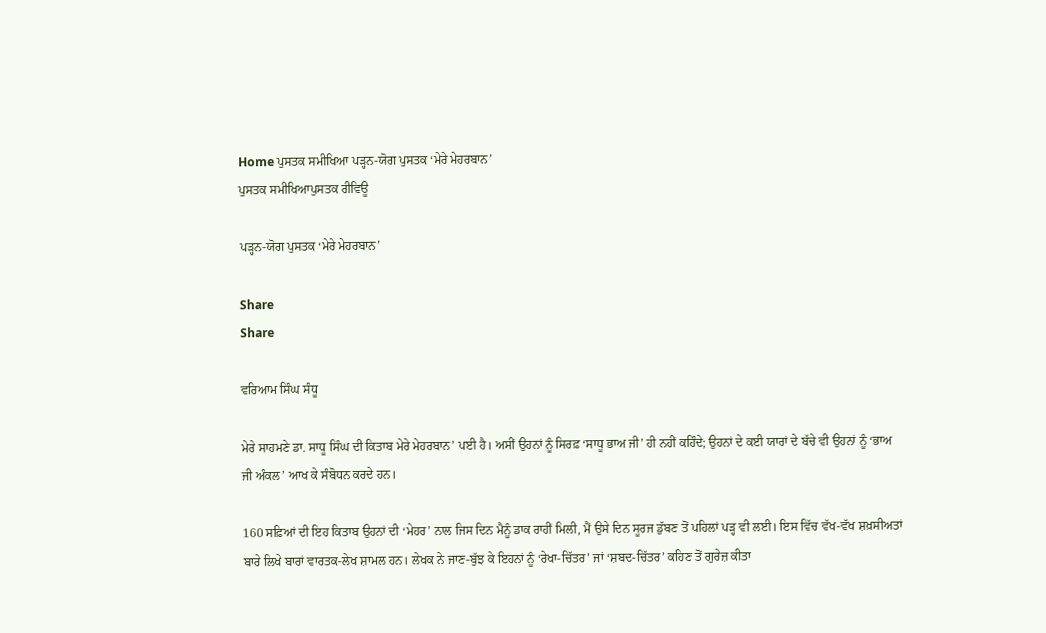Home ਪੁਸਤਕ ਸਮੀਖਿਆ ਪੜ੍ਹਨ-ਯੋਗ ਪੁਸਤਕ ‘ਮੇਰੇ ਮੇਹਰਬਾਨ’
ਪੁਸਤਕ ਸਮੀਖਿਆਪੁਸਤਕ ਰੀਵਿਊ

ਪੜ੍ਹਨ-ਯੋਗ ਪੁਸਤਕ ‘ਮੇਰੇ ਮੇਹਰਬਾਨ’

Share
Share

ਵਰਿਆਮ ਸਿੰਘ ਸੰਧੂ

ਮੇਰੇ ਸਾਹਮਣੇ ਡਾ. ਸਾਧੂ ਸਿੰਘ ਦੀ ਕਿਤਾਬ ਮੇਰੇ ਮੇਹਰਬਾਨ’ ਪਈ ਹੈ। ਅਸੀਂ ਉਹਨਾਂ ਨੂੰ ਸਿਰਫ਼ ‘ਸਾਧੂ ਭਾਅ ਜੀ’ ਹੀ ਨਹੀਂ ਕਹਿੰਦੇ; ਉਹਨਾਂ ਦੇ ਕਈ ਯਾਰਾਂ ਦੇ ਬੱਚੇ ਵੀ ਉਹਨਾਂ ਨੂੰ ‘ਭਾਅ ਜੀ ਅੰਕਲ’ ਆਖ ਕੇ ਸੰਬੋਧਨ ਕਰਦੇ ਹਨ।

160 ਸਫ਼ਿਆਂ ਦੀ ਇਹ ਕਿਤਾਬ ਉਹਨਾਂ ਦੀ ‘ਮੇਹਰ’ ਨਾਲ ਜਿਸ ਦਿਨ ਮੈਨੂੰ ਡਾਕ ਰਾਹੀਂ ਮਿਲੀ, ਮੈਂ ਉਸੇ ਦਿਨ ਸੂਰਜ ਡੁੱਬਣ ਤੋਂ ਪਹਿਲਾਂ ਪੜ੍ਹ ਵੀ ਲਈ। ਇਸ ਵਿੱਚ ਵੱਖ-ਵੱਖ ਸ਼ਖ਼ਸੀਅਤਾਂ ਬਾਰੇ ਲਿਖੇ ਬਾਰਾਂ ਵਾਰਤਕ-ਲੇਖ ਸ਼ਾਮਲ ਹਨ। ਲੇਖਕ ਨੇ ਜਾਣ-ਬੁੱਝ ਕੇ ਇਹਨਾਂ ਨੂੰ ‘ਰੇਖਾ-ਚਿੱਤਰ’ ਜਾਂ ‘ਸ਼ਬਦ-ਚਿੱਤਰ’ ਕਹਿਣ ਤੋਂ ਗੁਰੇਜ਼ ਕੀਤਾ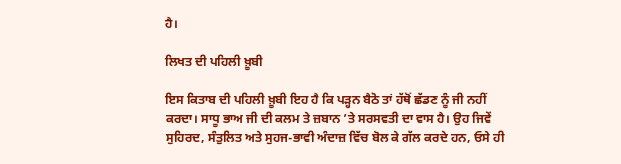ਹੈ।

ਲਿਖਤ ਦੀ ਪਹਿਲੀ ਖ਼ੂਬੀ

ਇਸ ਕਿਤਾਬ ਦੀ ਪਹਿਲੀ ਖ਼ੂਬੀ ਇਹ ਹੈ ਕਿ ਪੜ੍ਹਨ ਬੈਠੋ ਤਾਂ ਹੱਥੋਂ ਛੱਡਣ ਨੂੰ ਜੀ ਨਹੀਂ ਕਰਦਾ। ਸਾਧੂ ਭਾਅ ਜੀ ਦੀ ਕਲਮ ਤੇ ਜ਼ਬਾਨ ’ਤੇ ਸਰਸਵਤੀ ਦਾ ਵਾਸ ਹੈ। ਉਹ ਜਿਵੇਂ ਸੁਹਿਰਦ, ਸੰਤੁਲਿਤ ਅਤੇ ਸੁਹਜ-ਭਾਵੀ ਅੰਦਾਜ਼ ਵਿੱਚ ਬੋਲ ਕੇ ਗੱਲ ਕਰਦੇ ਹਨ, ਓਸੇ ਹੀ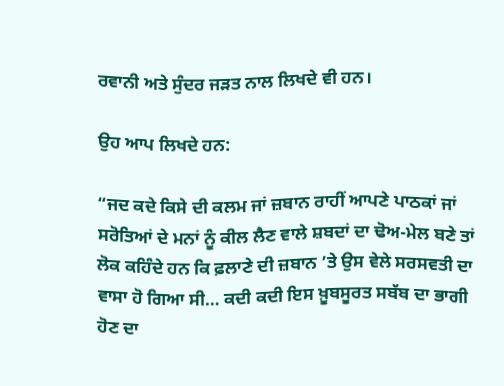ਰਵਾਨੀ ਅਤੇ ਸੁੰਦਰ ਜੜਤ ਨਾਲ ਲਿਖਦੇ ਵੀ ਹਨ।

ਉਹ ਆਪ ਲਿਖਦੇ ਹਨ:

“ਜਦ ਕਦੇ ਕਿਸੇ ਦੀ ਕਲਮ ਜਾਂ ਜ਼ਬਾਨ ਰਾਹੀਂ ਆਪਣੇ ਪਾਠਕਾਂ ਜਾਂ ਸਰੋਤਿਆਂ ਦੇ ਮਨਾਂ ਨੂੰ ਕੀਲ ਲੈਣ ਵਾਲੇ ਸ਼ਬਦਾਂ ਦਾ ਢੋਅ-ਮੇਲ ਬਣੇ ਤਾਂ ਲੋਕ ਕਹਿੰਦੇ ਹਨ ਕਿ ਫ਼ਲਾਣੇ ਦੀ ਜ਼ਬਾਨ ’ਤੇ ਉਸ ਵੇਲੇ ਸਰਸਵਤੀ ਦਾ ਵਾਸਾ ਹੋ ਗਿਆ ਸੀ… ਕਦੀ ਕਦੀ ਇਸ ਖ਼ੂਬਸੂਰਤ ਸਬੱਬ ਦਾ ਭਾਗੀ ਹੋਣ ਦਾ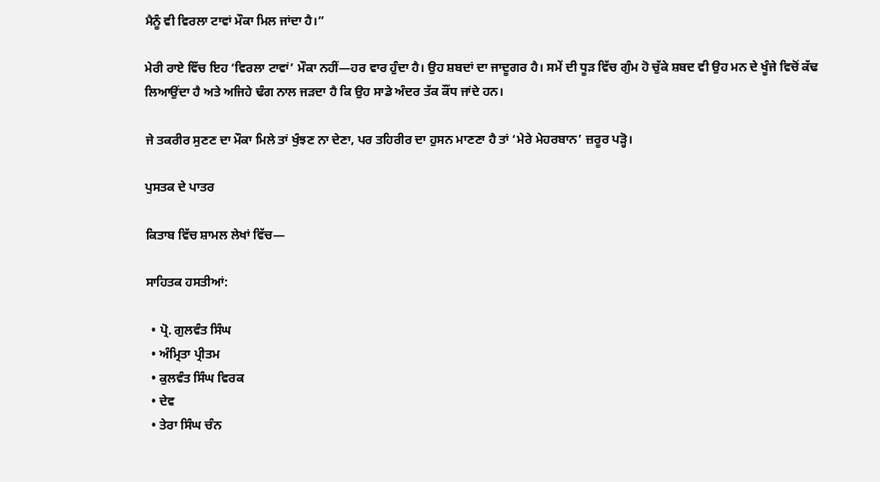ਮੈਨੂੰ ਵੀ ਵਿਰਲਾ ਟਾਵਾਂ ਮੌਕਾ ਮਿਲ ਜਾਂਦਾ ਹੈ।”

ਮੇਰੀ ਰਾਏ ਵਿੱਚ ਇਹ ‘ਵਿਰਲਾ ਟਾਵਾਂ’ ਮੌਕਾ ਨਹੀਂ—ਹਰ ਵਾਰ ਹੁੰਦਾ ਹੈ। ਉਹ ਸ਼ਬਦਾਂ ਦਾ ਜਾਦੂਗਰ ਹੈ। ਸਮੇਂ ਦੀ ਧੂੜ ਵਿੱਚ ਗੁੰਮ ਹੋ ਚੁੱਕੇ ਸ਼ਬਦ ਵੀ ਉਹ ਮਨ ਦੇ ਖੂੰਜੇ ਵਿਚੋਂ ਕੱਢ ਲਿਆਉਂਦਾ ਹੈ ਅਤੇ ਅਜਿਹੇ ਢੰਗ ਨਾਲ ਜੜਦਾ ਹੈ ਕਿ ਉਹ ਸਾਡੇ ਅੰਦਰ ਤੱਕ ਕੌਂਧ ਜਾਂਦੇ ਹਨ।

ਜੇ ਤਕਰੀਰ ਸੁਣਣ ਦਾ ਮੌਕਾ ਮਿਲੇ ਤਾਂ ਖੁੰਝਣ ਨਾ ਦੇਣਾ, ਪਰ ਤਹਿਰੀਰ ਦਾ ਹੁਸਨ ਮਾਣਣਾ ਹੈ ਤਾਂ ‘ਮੇਰੇ ਮੇਹਰਬਾਨ’ ਜ਼ਰੂਰ ਪੜ੍ਹੋ।

ਪੁਸਤਕ ਦੇ ਪਾਤਰ

ਕਿਤਾਬ ਵਿੱਚ ਸ਼ਾਮਲ ਲੇਖਾਂ ਵਿੱਚ—

ਸਾਹਿਤਕ ਹਸਤੀਆਂ:

  • ਪ੍ਰੋ. ਗੁਲਵੰਤ ਸਿੰਘ
  • ਅੰਮ੍ਰਿਤਾ ਪ੍ਰੀਤਮ
  • ਕੁਲਵੰਤ ਸਿੰਘ ਵਿਰਕ
  • ਦੇਵ
  • ਤੇਰਾ ਸਿੰਘ ਚੰਨ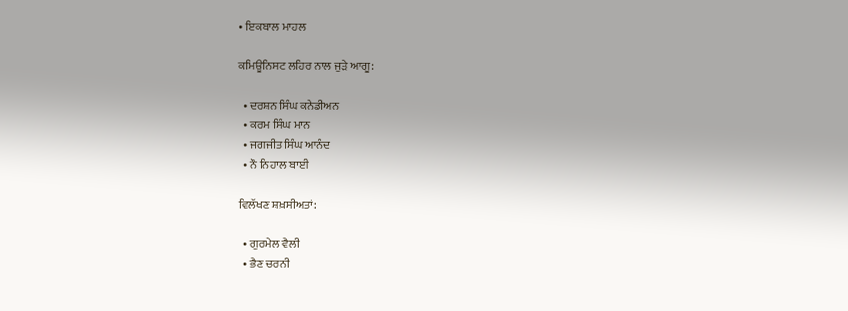• ਇਕਬਾਲ ਮਾਹਲ

ਕਮਿਊਨਿਸਟ ਲਹਿਰ ਨਾਲ ਜੁੜੇ ਆਗੂ:

  • ਦਰਸ਼ਨ ਸਿੰਘ ਕਨੇਡੀਅਨ
  • ਕਰਮ ਸਿੰਘ ਮਾਨ
  • ਜਗਜੀਤ ਸਿੰਘ ਆਨੰਦ
  • ਨੌ ਨਿਹਾਲ ਬਾਈ

ਵਿਲੱਖਣ ਸ਼ਖ਼ਸੀਅਤਾਂ:

  • ਗੁਰਮੇਲ ਵੈਲੀ
  • ਭੈਣ ਚਰਨੀ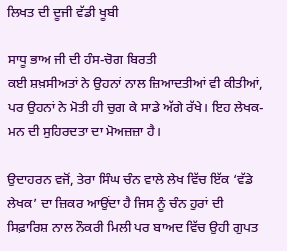ਲਿਖਤ ਦੀ ਦੂਜੀ ਵੱਡੀ ਖੂਬੀ

ਸਾਧੂ ਭਾਅ ਜੀ ਦੀ ਹੰਸ-ਚੋਗ ਬਿਰਤੀ
ਕਈ ਸ਼ਖ਼ਸੀਅਤਾਂ ਨੇ ਉਹਨਾਂ ਨਾਲ ਜ਼ਿਆਦਤੀਆਂ ਵੀ ਕੀਤੀਆਂ, ਪਰ ਉਹਨਾਂ ਨੇ ਮੋਤੀ ਹੀ ਚੁਗ ਕੇ ਸਾਡੇ ਅੱਗੇ ਰੱਖੇ। ਇਹ ਲੇਖਕ-ਮਨ ਦੀ ਸੁਹਿਰਦਤਾ ਦਾ ਮੋਅਜ਼ਜ਼ਾ ਹੈ।

ਉਦਾਹਰਨ ਵਜੋਂ, ਤੇਰਾ ਸਿੰਘ ਚੰਨ ਵਾਲੇ ਲੇਖ ਵਿੱਚ ਇੱਕ ‘ਵੱਡੇ ਲੇਖਕ’ ਦਾ ਜ਼ਿਕਰ ਆਉਂਦਾ ਹੈ ਜਿਸ ਨੂੰ ਚੰਨ ਹੁਰਾਂ ਦੀ ਸਿਫ਼ਾਰਿਸ਼ ਨਾਲ ਨੌਕਰੀ ਮਿਲੀ ਪਰ ਬਾਅਦ ਵਿੱਚ ਉਹੀ ਗੁਪਤ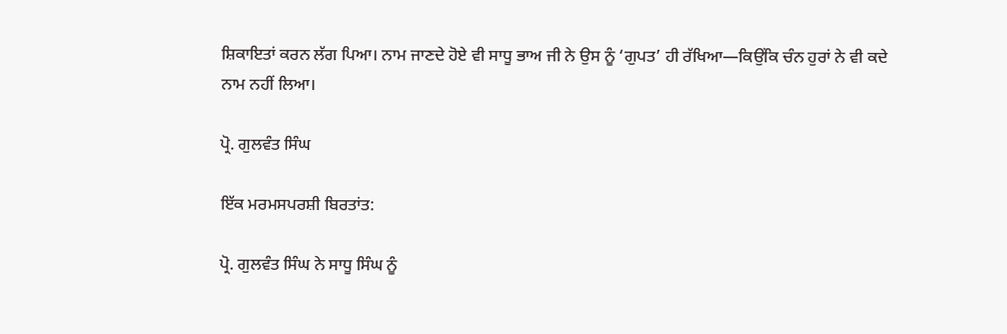ਸ਼ਿਕਾਇਤਾਂ ਕਰਨ ਲੱਗ ਪਿਆ। ਨਾਮ ਜਾਣਦੇ ਹੋਏ ਵੀ ਸਾਧੂ ਭਾਅ ਜੀ ਨੇ ਉਸ ਨੂੰ ‘ਗੁਪਤ’ ਹੀ ਰੱਖਿਆ—ਕਿਉਂਕਿ ਚੰਨ ਹੁਰਾਂ ਨੇ ਵੀ ਕਦੇ ਨਾਮ ਨਹੀਂ ਲਿਆ।

ਪ੍ਰੋ. ਗੁਲਵੰਤ ਸਿੰਘ

ਇੱਕ ਮਰਮਸਪਰਸ਼ੀ ਬਿਰਤਾਂਤ:

ਪ੍ਰੋ. ਗੁਲਵੰਤ ਸਿੰਘ ਨੇ ਸਾਧੂ ਸਿੰਘ ਨੂੰ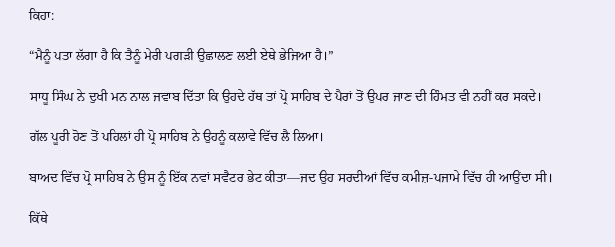ਕਿਹਾ:

“ਮੈਨੂੰ ਪਤਾ ਲੱਗਾ ਹੈ ਕਿ ਤੈਨੂੰ ਮੇਰੀ ਪਗੜੀ ਉਛਾਲਣ ਲਈ ਏਥੇ ਭੇਜਿਆ ਹੈ।”

ਸਾਧੂ ਸਿੰਘ ਨੇ ਦੁਖੀ ਮਨ ਨਾਲ ਜਵਾਬ ਦਿੱਤਾ ਕਿ ਉਹਦੇ ਹੱਥ ਤਾਂ ਪ੍ਰੋ ਸਾਹਿਬ ਦੇ ਪੈਰਾਂ ਤੋਂ ਉਪਰ ਜਾਣ ਦੀ ਹਿੰਮਤ ਵੀ ਨਹੀਂ ਕਰ ਸਕਦੇ।

ਗੱਲ ਪੂਰੀ ਹੋਣ ਤੋਂ ਪਹਿਲਾਂ ਹੀ ਪ੍ਰੋ ਸਾਹਿਬ ਨੇ ਉਹਨੂੰ ਕਲਾਵੇ ਵਿੱਚ ਲੈ ਲਿਆ।

ਬਾਅਦ ਵਿੱਚ ਪ੍ਰੋ ਸਾਹਿਬ ਨੇ ਉਸ ਨੂੰ ਇੱਕ ਨਵਾਂ ਸਵੈਟਰ ਭੇਟ ਕੀਤਾ—ਜਦ ਉਹ ਸਰਦੀਆਂ ਵਿੱਚ ਕਮੀਜ਼-ਪਜਾਮੇ ਵਿੱਚ ਹੀ ਆਉਂਦਾ ਸੀ।

ਕਿੱਥੇ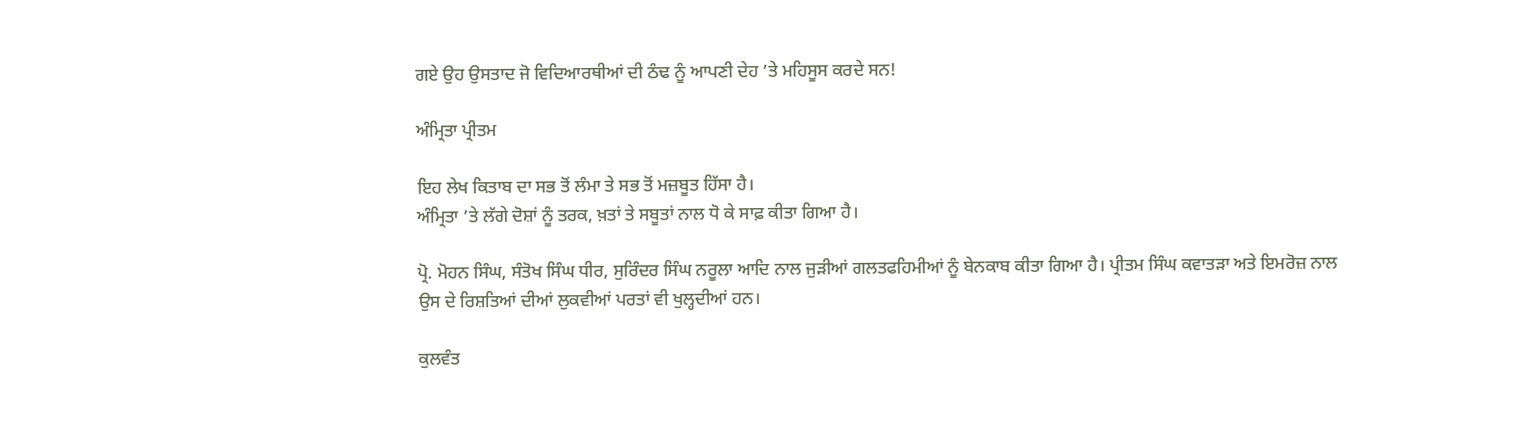ਗਏ ਉਹ ਉਸਤਾਦ ਜੋ ਵਿਦਿਆਰਥੀਆਂ ਦੀ ਠੰਢ ਨੂੰ ਆਪਣੀ ਦੇਹ ’ਤੇ ਮਹਿਸੂਸ ਕਰਦੇ ਸਨ!

ਅੰਮ੍ਰਿਤਾ ਪ੍ਰੀਤਮ

ਇਹ ਲੇਖ ਕਿਤਾਬ ਦਾ ਸਭ ਤੋਂ ਲੰਮਾ ਤੇ ਸਭ ਤੋਂ ਮਜ਼ਬੂਤ ਹਿੱਸਾ ਹੈ।
ਅੰਮ੍ਰਿਤਾ ’ਤੇ ਲੱਗੇ ਦੋਸ਼ਾਂ ਨੂੰ ਤਰਕ, ਖ਼ਤਾਂ ਤੇ ਸਬੂਤਾਂ ਨਾਲ ਧੋ ਕੇ ਸਾਫ਼ ਕੀਤਾ ਗਿਆ ਹੈ।

ਪ੍ਰੋ. ਮੋਹਨ ਸਿੰਘ, ਸੰਤੋਖ ਸਿੰਘ ਧੀਰ, ਸੁਰਿੰਦਰ ਸਿੰਘ ਨਰੂਲਾ ਆਦਿ ਨਾਲ ਜੁੜੀਆਂ ਗਲਤਫਹਿਮੀਆਂ ਨੂੰ ਬੇਨਕਾਬ ਕੀਤਾ ਗਿਆ ਹੈ। ਪ੍ਰੀਤਮ ਸਿੰਘ ਕਵਾਤੜਾ ਅਤੇ ਇਮਰੋਜ਼ ਨਾਲ ਉਸ ਦੇ ਰਿਸ਼ਤਿਆਂ ਦੀਆਂ ਲੁਕਵੀਆਂ ਪਰਤਾਂ ਵੀ ਖੁਲ੍ਹਦੀਆਂ ਹਨ।

ਕੁਲਵੰਤ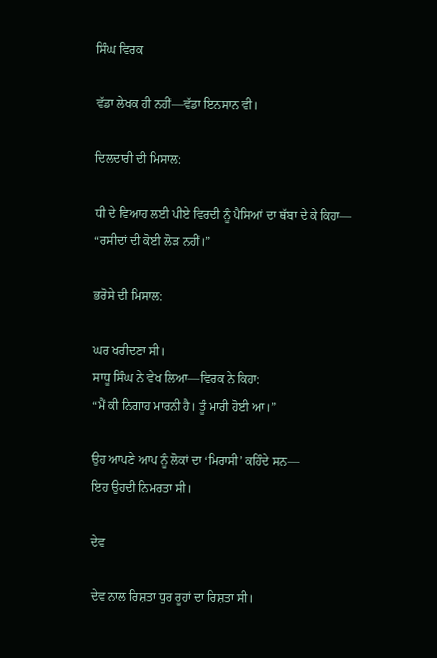ਸਿੰਘ ਵਿਰਕ

ਵੱਡਾ ਲੇਖਕ ਹੀ ਨਹੀਂ—ਵੱਡਾ ਇਨਸਾਨ ਵੀ।

ਦਿਲਦਾਰੀ ਦੀ ਮਿਸਾਲ:

ਧੀ ਦੇ ਵਿਆਹ ਲਈ ਪੀਏ ਵਿਰਦੀ ਨੂੰ ਪੈਸਿਆਂ ਦਾ ਥੱਬਾ ਦੇ ਕੇ ਕਿਹਾ—
“ਰਸੀਦਾਂ ਦੀ ਕੋਈ ਲੋੜ ਨਹੀਂ।”

ਭਰੋਸੇ ਦੀ ਮਿਸਾਲ:

ਘਰ ਖਰੀਦਣਾ ਸੀ।
ਸਾਧੂ ਸਿੰਘ ਨੇ ਵੇਖ ਲਿਆ—ਵਿਰਕ ਨੇ ਕਿਹਾ:
“ਮੈਂ ਕੀ ਨਿਗਾਹ ਮਾਰਨੀ ਹੈ। ਤੂੰ ਮਾਰੀ ਹੋਈ ਆ।”

ਉਹ ਆਪਣੇ ਆਪ ਨੂੰ ਲੋਕਾਂ ਦਾ ‘ਮਿਰਾਸੀ’ ਕਹਿੰਦੇ ਸਨ—
ਇਹ ਉਹਦੀ ਨਿਮਰਤਾ ਸੀ।

ਦੇਵ

ਦੇਵ ਨਾਲ ਰਿਸ਼ਤਾ ਧੁਰ ਰੂਹਾਂ ਦਾ ਰਿਸ਼ਤਾ ਸੀ।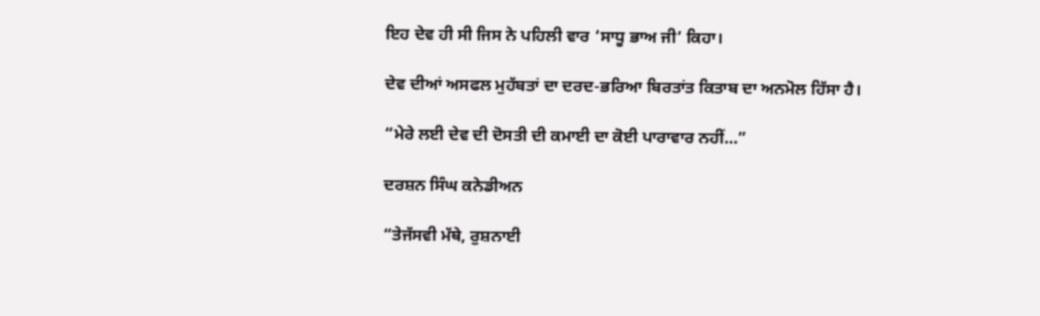ਇਹ ਦੇਵ ਹੀ ਸੀ ਜਿਸ ਨੇ ਪਹਿਲੀ ਵਾਰ ‘ਸਾਧੂ ਭਾਅ ਜੀ’ ਕਿਹਾ।

ਦੇਵ ਦੀਆਂ ਅਸਫਲ ਮੁਹੱਬਤਾਂ ਦਾ ਦਰਦ-ਭਰਿਆ ਬਿਰਤਾਂਤ ਕਿਤਾਬ ਦਾ ਅਨਮੋਲ ਹਿੱਸਾ ਹੈ।

“ਮੇਰੇ ਲਈ ਦੇਵ ਦੀ ਦੋਸਤੀ ਦੀ ਕਮਾਈ ਦਾ ਕੋਈ ਪਾਰਾਵਾਰ ਨਹੀਂ…”

ਦਰਸ਼ਨ ਸਿੰਘ ਕਨੇਡੀਅਨ

“ਤੇਜੱਸਵੀ ਮੱਥੇ, ਰੁਸ਼ਨਾਈ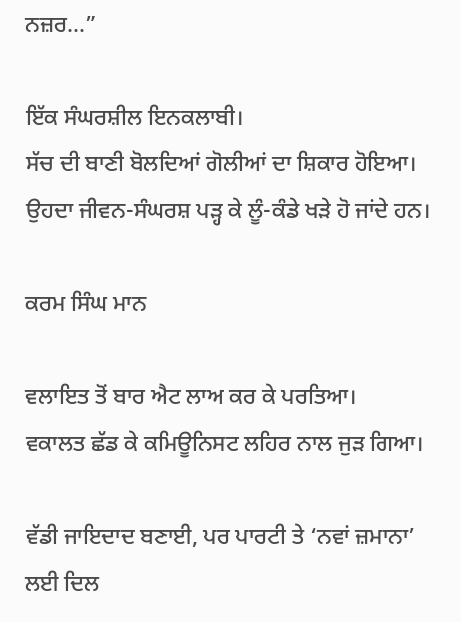ਨਜ਼ਰ…”

ਇੱਕ ਸੰਘਰਸ਼ੀਲ ਇਨਕਲਾਬੀ।
ਸੱਚ ਦੀ ਬਾਣੀ ਬੋਲਦਿਆਂ ਗੋਲੀਆਂ ਦਾ ਸ਼ਿਕਾਰ ਹੋਇਆ।
ਉਹਦਾ ਜੀਵਨ-ਸੰਘਰਸ਼ ਪੜ੍ਹ ਕੇ ਲੂੰ-ਕੰਡੇ ਖੜੇ ਹੋ ਜਾਂਦੇ ਹਨ।

ਕਰਮ ਸਿੰਘ ਮਾਨ

ਵਲਾਇਤ ਤੋਂ ਬਾਰ ਐਟ ਲਾਅ ਕਰ ਕੇ ਪਰਤਿਆ।
ਵਕਾਲਤ ਛੱਡ ਕੇ ਕਮਿਊਨਿਸਟ ਲਹਿਰ ਨਾਲ ਜੁੜ ਗਿਆ।

ਵੱਡੀ ਜਾਇਦਾਦ ਬਣਾਈ, ਪਰ ਪਾਰਟੀ ਤੇ ‘ਨਵਾਂ ਜ਼ਮਾਨਾ’ ਲਈ ਦਿਲ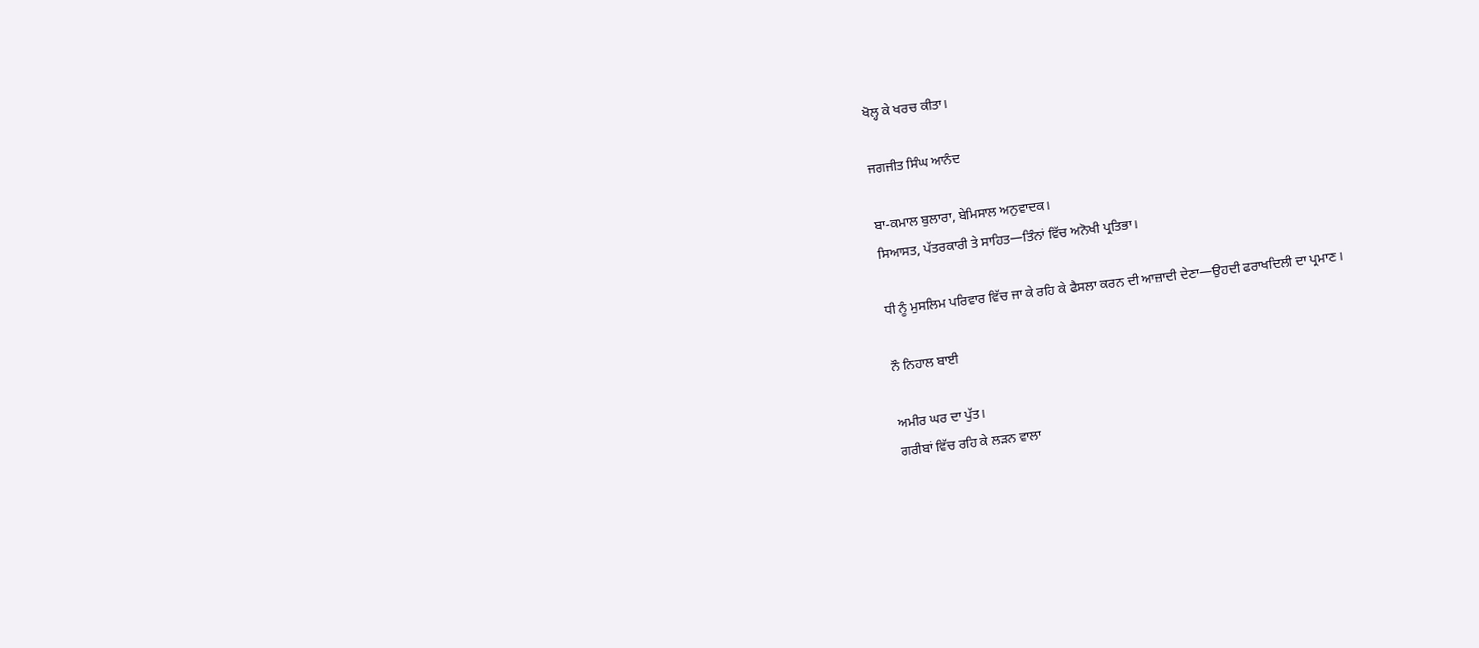ਖੋਲ੍ਹ ਕੇ ਖਰਚ ਕੀਤਾ।

ਜਗਜੀਤ ਸਿੰਘ ਆਨੰਦ

ਬਾ-ਕਮਾਲ ਬੁਲਾਰਾ, ਬੇਮਿਸਾਲ ਅਨੁਵਾਦਕ।
ਸਿਆਸਤ, ਪੱਤਰਕਾਰੀ ਤੇ ਸਾਹਿਤ—ਤਿੰਨਾਂ ਵਿੱਚ ਅਨੋਖੀ ਪ੍ਰਤਿਭਾ।

ਧੀ ਨੂੰ ਮੁਸਲਿਮ ਪਰਿਵਾਰ ਵਿੱਚ ਜਾ ਕੇ ਰਹਿ ਕੇ ਫੈਸਲਾ ਕਰਨ ਦੀ ਆਜ਼ਾਦੀ ਦੇਣਾ—ਉਹਦੀ ਫਰਾਖਦਿਲੀ ਦਾ ਪ੍ਰਮਾਣ।

ਨੌ ਨਿਹਾਲ ਬਾਈ

ਅਮੀਰ ਘਰ ਦਾ ਪੁੱਤ।
ਗਰੀਬਾਂ ਵਿੱਚ ਰਹਿ ਕੇ ਲੜਨ ਵਾਲਾ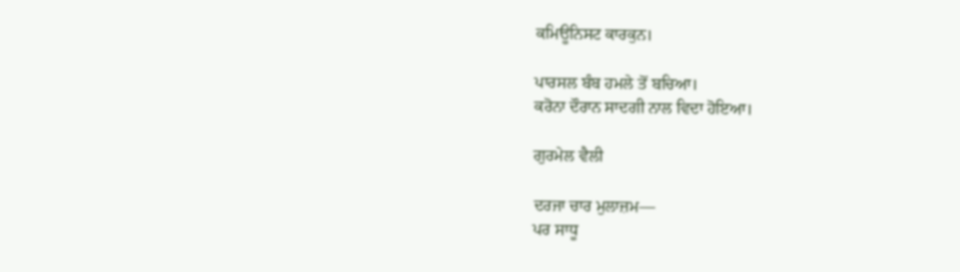ਕਮਿਊਨਿਸਟ ਕਾਰਕੁਨ।

ਪਾਰਸਲ ਬੰਬ ਹਮਲੇ ਤੋਂ ਬਚਿਆ।
ਕਰੋਨਾ ਦੌਰਾਨ ਸਾਦਗੀ ਨਾਲ ਵਿਦਾ ਹੋਇਆ।

ਗੁਰਮੇਲ ਵੈਲੀ

ਦਰਜਾ ਚਾਰ ਮੁਲਾਜ਼ਮ—
ਪਰ ਸਾਧੂ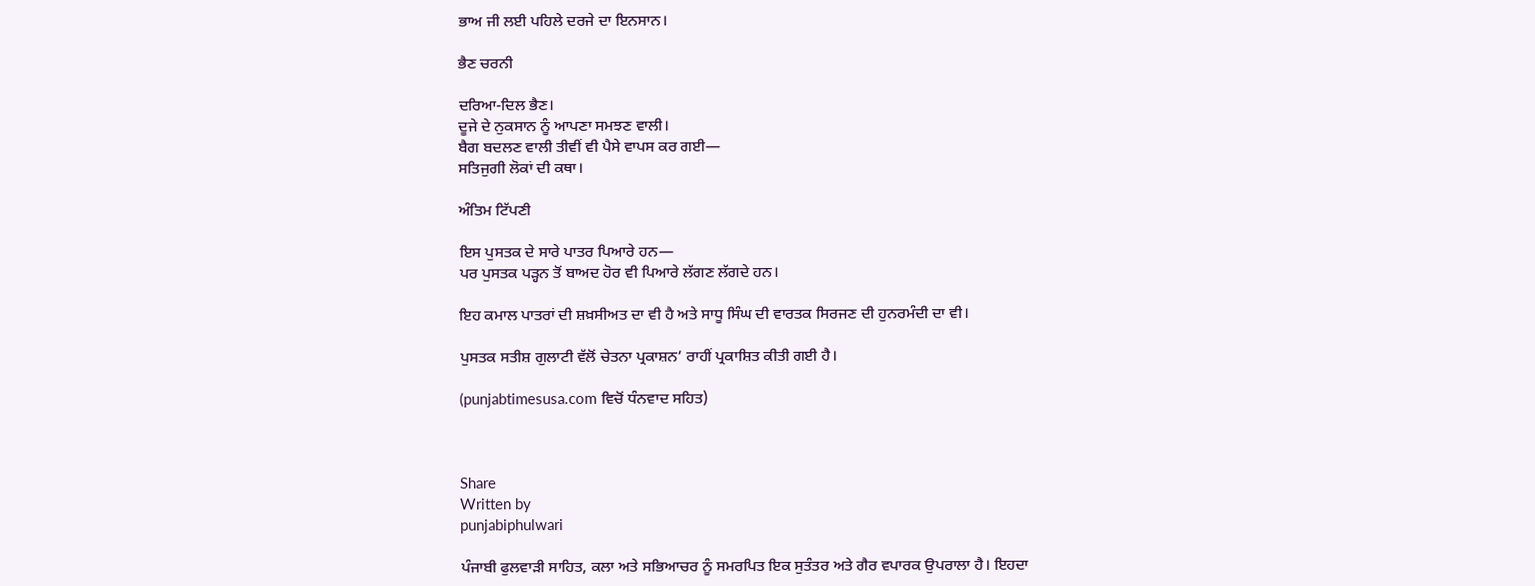ਭਾਅ ਜੀ ਲਈ ਪਹਿਲੇ ਦਰਜੇ ਦਾ ਇਨਸਾਨ।

ਭੈਣ ਚਰਨੀ

ਦਰਿਆ-ਦਿਲ ਭੈਣ।
ਦੂਜੇ ਦੇ ਨੁਕਸਾਨ ਨੂੰ ਆਪਣਾ ਸਮਝਣ ਵਾਲੀ।
ਬੈਗ ਬਦਲਣ ਵਾਲੀ ਤੀਵੀਂ ਵੀ ਪੈਸੇ ਵਾਪਸ ਕਰ ਗਈ—
ਸਤਿਜੁਗੀ ਲੋਕਾਂ ਦੀ ਕਥਾ।

ਅੰਤਿਮ ਟਿੱਪਣੀ

ਇਸ ਪੁਸਤਕ ਦੇ ਸਾਰੇ ਪਾਤਰ ਪਿਆਰੇ ਹਨ—
ਪਰ ਪੁਸਤਕ ਪੜ੍ਹਨ ਤੋਂ ਬਾਅਦ ਹੋਰ ਵੀ ਪਿਆਰੇ ਲੱਗਣ ਲੱਗਦੇ ਹਨ।

ਇਹ ਕਮਾਲ ਪਾਤਰਾਂ ਦੀ ਸ਼ਖ਼ਸੀਅਤ ਦਾ ਵੀ ਹੈ ਅਤੇ ਸਾਧੂ ਸਿੰਘ ਦੀ ਵਾਰਤਕ ਸਿਰਜਣ ਦੀ ਹੁਨਰਮੰਦੀ ਦਾ ਵੀ।

ਪੁਸਤਕ ਸਤੀਸ਼ ਗੁਲਾਟੀ ਵੱਲੋਂ ਚੇਤਨਾ ਪ੍ਰਕਾਸ਼ਨ’ ਰਾਹੀਂ ਪ੍ਰਕਾਸ਼ਿਤ ਕੀਤੀ ਗਈ ਹੈ।

(punjabtimesusa.com ਵਿਚੋਂ ਧੰਨਵਾਦ ਸਹਿਤ)



Share
Written by
punjabiphulwari

ਪੰਜਾਬੀ ਫੁਲਵਾੜੀ ਸਾਹਿਤ, ਕਲਾ ਅਤੇ ਸਭਿਆਚਰ ਨੂੰ ਸਮਰਪਿਤ ਇਕ ਸੁਤੰਤਰ ਅਤੇ ਗੈਰ ਵਪਾਰਕ ਉਪਰਾਲਾ ਹੈ। ਇਹਦਾ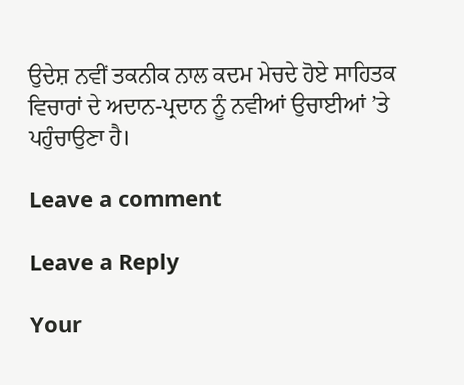ਉਦੇਸ਼ ਨਵੀਂ ਤਕਨੀਕ ਨਾਲ ਕਦਮ ਮੇਚਦੇ ਹੋਏ ਸਾਹਿਤਕ ਵਿਚਾਰਾਂ ਦੇ ਅਦਾਨ-ਪ੍ਰਦਾਨ ਨੂੰ ਨਵੀਆਂ ਉਚਾਈਆਂ ’ਤੇ ਪਹੁੰਚਾਉਣਾ ਹੈ।

Leave a comment

Leave a Reply

Your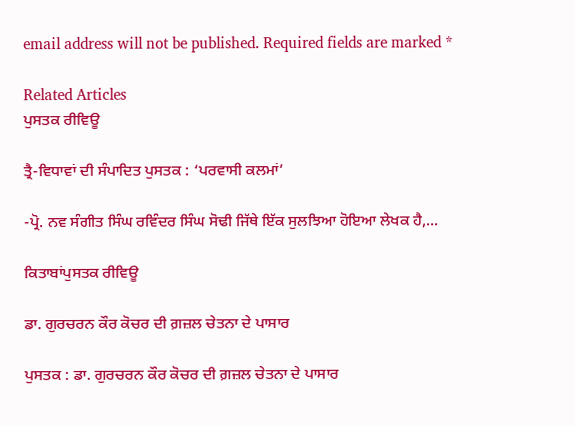email address will not be published. Required fields are marked *

Related Articles
ਪੁਸਤਕ ਰੀਵਿਊ

ਤ੍ਰੈ-ਵਿਧਾਵਾਂ ਦੀ ਸੰਪਾਦਿਤ ਪੁਸਤਕ : ‘ਪਰਵਾਸੀ ਕਲਮਾਂ’

-ਪ੍ਰੋ. ਨਵ ਸੰਗੀਤ ਸਿੰਘ ਰਵਿੰਦਰ ਸਿੰਘ ਸੋਢੀ ਜਿੱਥੇ ਇੱਕ ਸੁਲਝਿਆ ਹੋਇਆ ਲੇਖਕ ਹੈ,...

ਕਿਤਾਬਾਂਪੁਸਤਕ ਰੀਵਿਊ

ਡਾ. ਗੁਰਚਰਨ ਕੌਰ ਕੋਚਰ ਦੀ ਗ਼ਜ਼ਲ ਚੇਤਨਾ ਦੇ ਪਾਸਾਰ

ਪੁਸਤਕ : ਡਾ. ਗੁਰਚਰਨ ਕੌਰ ਕੋਚਰ ਦੀ ਗ਼ਜ਼ਲ ਚੇਤਨਾ ਦੇ ਪਾਸਾਰ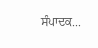ਸੰਪਾਦਕ...